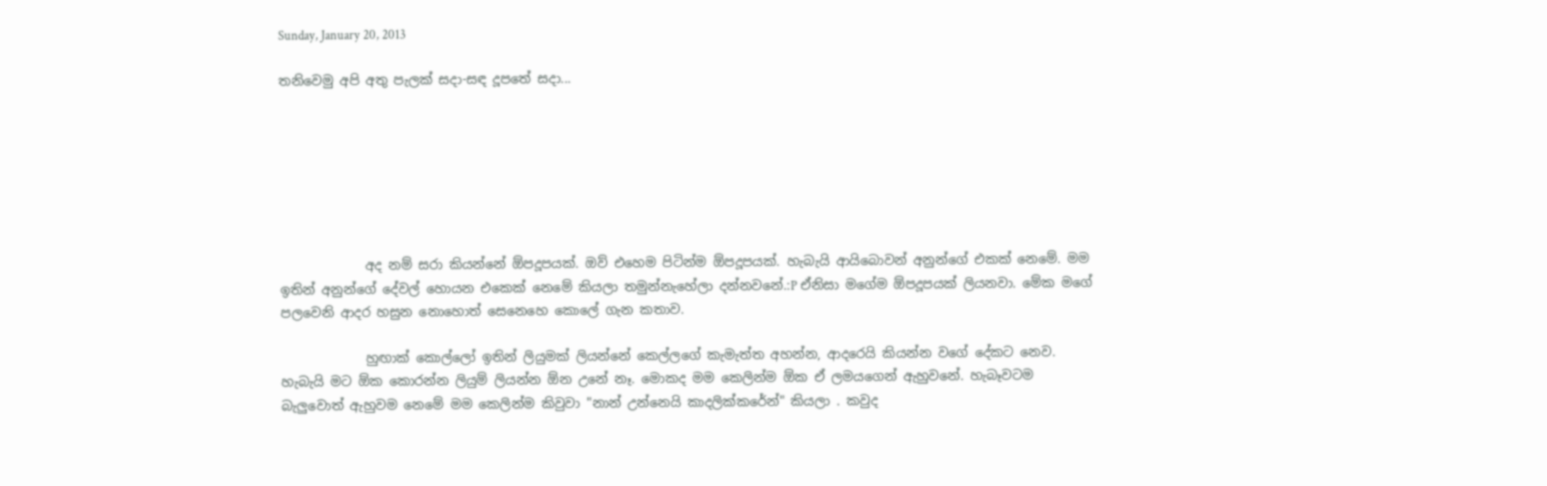Sunday, January 20, 2013

තනිවෙමු අපි අතු පැලක් සදා-සඳ දූපතේ සදා...







             අද නම් සරා කියන්නේ ඕපදූපයක්. ඔව් එහෙම පිටින්ම ඕපදූපයක්. හැබැයි ආයිබොවන් අනුන්ගේ එකක් නෙමේ. මම ඉතින් අනුන්ගේ දේවල් හොයන එකෙක් නෙමේ කියලා තමුන්නැහේලා දන්නවනේ.:P ඒනිසා මගේම ඕපදූපයක් ලියනවා. මේක මගේ පලවෙනි ආදර හසුන නොහොත් සෙනෙහෙ කොලේ ගැන කතාව.

             හුඟාක් කොල්ලෝ ඉතින් ලියුමක් ලියන්නේ කෙල්ලගේ කැමැත්ත අහන්න, ආදරෙයි කියන්න වගේ දේකට නෙව. හැබැයි මට ඕක කොරන්න ලියුම් ලියන්න ඕන උනේ නෑ. මොකද මම කෙලින්ම ඕක ඒ ලමයගෙන් ඇහුවනේ. හැබෑවටම බැලුවොත් ඇහුවම නෙමේ මම කෙලින්ම කිවුවා "නාන් උන්නෙයි කාදලික්කරේන්" කියලා . කවුද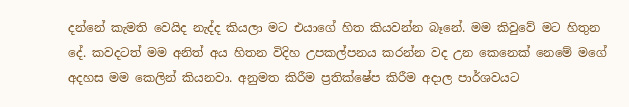දන්නේ කැමති වෙයිද නැද්ද කියලා මට එයාගේ හිත කියවන්න බෑනේ. මම කිවුවේ මට හිතුන දේ. කවදටත් මම අනිත් අය හිතන විදිහ උපකල්පනය කරන්න වද උන කෙනෙක් නෙමේ මගේ අදහස මම කෙලින් කියනවා. අනුමත කිරීම ප්‍රතික්ෂේප කිරීම අදාල පාර්ශවයට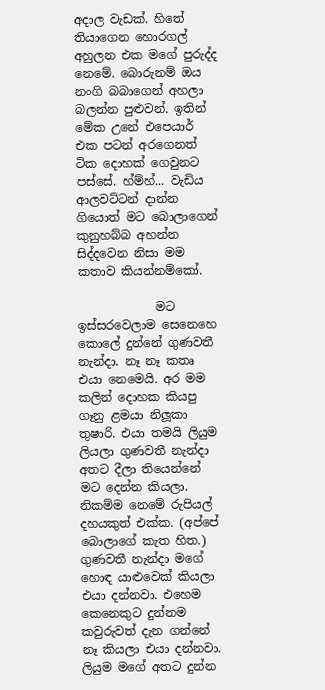අදාල වැඩක්. හිතේ තියාගෙන හොරගල් අහුලන එක මගේ පුරුද්ද නෙමේ. බොරුනම් ඔය නංගි බබාගෙන් අහලා බලන්න පුළුවන්. ඉතින් මේක උනේ එපෙයාර් එක පටන් අරගෙනත් ටික දොහක් ගෙවුනට පස්සේ. හ්ම්හ්... වැඩිය ආලවට්ටන් දාන්න ගියොත් මට බොලාගෙන් කුනුහබ්බ අහන්න සිද්දවෙන නිසා මම කතාව කියන්නම්කෝ.

             මට ඉස්සරවෙලාම සෙනෙහෙ කොලේ දුන්නේ ගුණවතී නැන්දා. නෑ නෑ කතෘ එයා නෙමෙයි. අර මම කලින් දොහක කියපු ගෑනු ළමයා නිලූකා තුෂාරි. එයා තමයි ලියුම ලියලා ගුණවතී නැන්දා අතට දීලා තියෙන්නේ මට දෙන්න කියලා. නිකම්ම නෙමේ රුපියල් දහයකුත් එක්ක. (අප්පේ බොලාගේ කැත හිත.) ගුණවතී නැන්දා මගේ හොඳ යාළුවෙක් කියලා එයා දන්නවා. එහෙම කෙනෙකුට දුන්නම කවුරුවත් දැන ගන්නේ නෑ කියලා එයා දන්නවා. ලියුම මගේ අතට දුන්න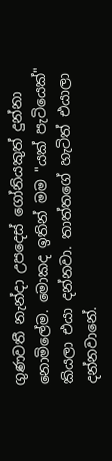ගුණවතී නැන්දා උපදෙස් ගෝනියකුත් දුන්නා නොමිලේම. මොකද ඉතින් මම "යක් පැටියෙක්" කියලා එයා දන්නවා. තාත්තගේ හැටිත් එයාලා දන්නවානේ.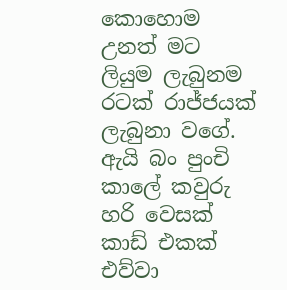කොහොම උනත් මට ලියුම ලැබුනම රටක් රාජ්ජයක් ලැබුනා වගේ. ඇයි බං පුංචි කාලේ කවුරු හරි වෙසක් කාඩ් එකක් එව්වා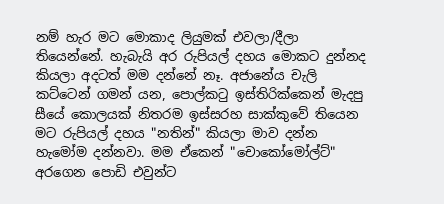නම් හැර මට මොකාද ලියුමක් එවලා/දීලා තියෙන්නේ. හැබැයි අර රුපියල් දහය මොකට දුන්නද කියලා අදටත් මම දන්නේ නෑ. අජානේය චැලි කට්ටෙන් ගමන් යන, පොල්ක‍ටු ඉස්තිරික්කෙන් මැදපු සීයේ කොලයක් නිතරම ඉස්සරහ සාක්කුවේ තියෙන මට රුපියල් දහය "නතින්" කියලා මාව දන්න හැමෝම දන්නවා. මම ඒකෙන් "චොකෝමෝල්ට්" අරගෙන පොඩි එවුන්ට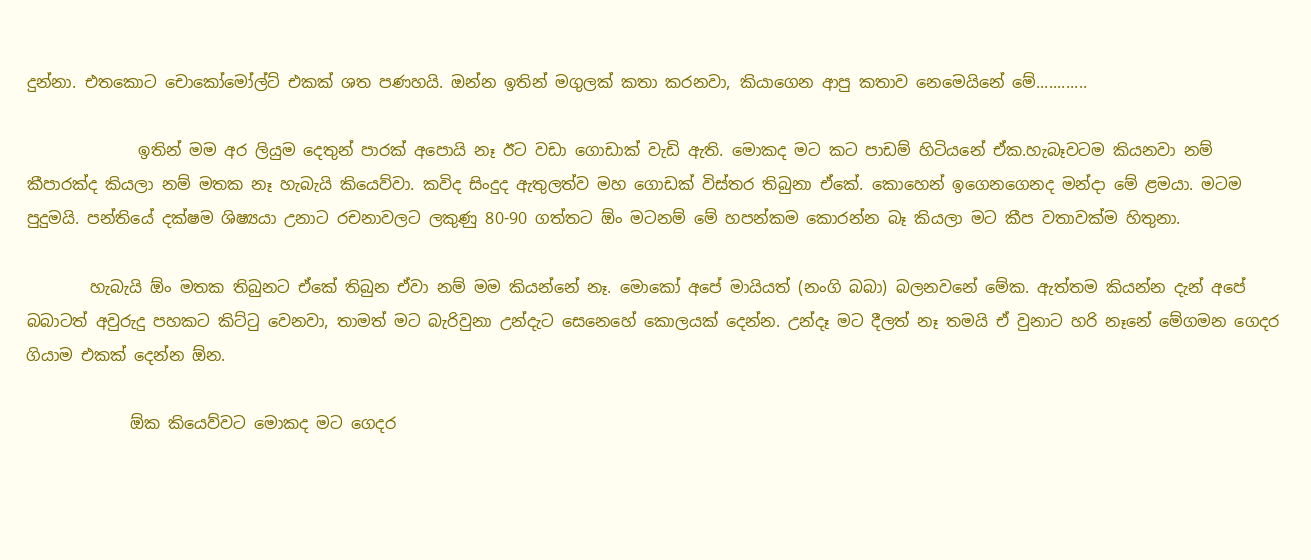දුන්නා. එතකොට චොකෝමෝල්ට් එකක් ශත පණහයි. ඔන්න ඉතින් මගුලක් කතා කරනවා, කියාගෙන ආපු කතාව නෙමෙයිනේ මේ............

              ඉතින් මම අර ලියුම දෙතුන් පාරක් අපොයි නෑ ඊට වඩා ගොඩාක් වැඩි ඇති. මොකද මට කට පාඩම් හිටියනේ ඒක.හැබෑවටම කියනවා නම් කීපාරක්ද කියලා නම් මතක නෑ හැබැයි කියෙව්වා. කවිද සිංදුද ඇතුලත්ව මහ ගොඩක් විස්තර තිබුනා ඒකේ. කොහෙන් ඉගෙනගෙනද මන්දා මේ ළමයා. මටම පුදුමයි. පන්තියේ දක්ෂම ශිෂ්‍යයා උනාට රචනාවලට ලකුණු 80-90 ගත්තට ඕං මටනම් මේ හපන්කම කොරන්න බෑ කියලා මට කීප වතාවක්ම හිතුනා.

        හැබැයි ඕං මතක තිබුනට ඒකේ තිබුන ඒවා නම් මම කියන්නේ නෑ. මොකෝ අපේ මායියත් (නංගි බබා) බලනවනේ මේක. ඇත්තම කියන්න දැන් අපේ බබාටත් අවුරුදු පහකට කිට්‍ටු වෙනවා, තාමත් මට බැරිවුනා උන්දැට සෙනෙහේ කොලයක් දෙන්න. උන්දෑ මට දීලත් නෑ තමයි ඒ වුනාට හරි නෑනේ මේගමන ගෙදර ගියාම එකක් දෙන්න ඕන.

             ඕක කියෙව්වට මොකද මට ගෙදර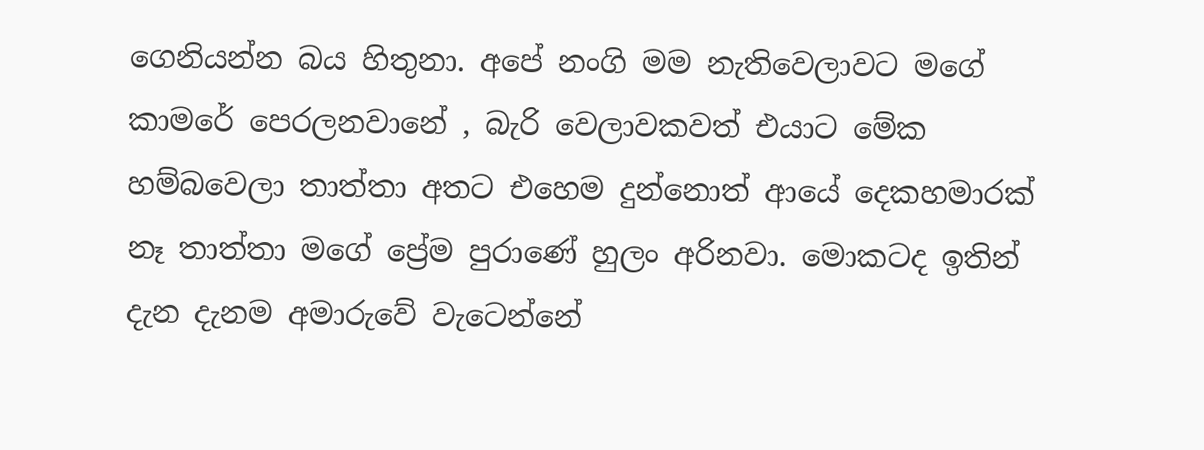ගෙනියන්න බය හිතුනා. අපේ නංගි මම නැතිවෙලාවට මගේ කාමරේ පෙරලනවානේ , බැරි වෙලාවකවත් එයාට මේක හම්බවෙලා තාත්තා අතට එහෙම දුන්නොත් ආයේ දෙකහමාරක් නෑ තාත්තා මගේ ප්‍රේම පුරාණේ හුලං අරිනවා. මොකටද ඉතින් දැන දැනම අමාරුවේ වැටෙන්නේ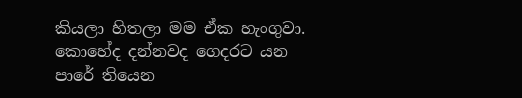කියලා හිතලා මම ඒක හැංගුවා. කොහේද දන්නවද ගෙදරට යන පාරේ තියෙන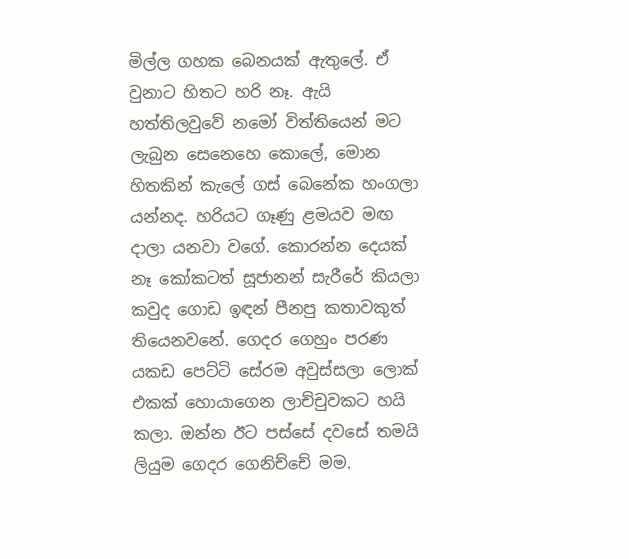මිල්ල ගහක බෙනයක් ඇතුලේ. ඒ වුනාට හිතට හරි නෑ. ඇයි හත්තිලවුවේ නමෝ විත්තියෙන් මට ලැබුන සෙනෙහෙ කොලේ, මොන හිතකින් කැලේ ගස් බෙනේක හංගලා යන්නද. හරියට ගෑණු ළමයව මඟ දාලා යනවා වගේ. කොරන්න දෙයක් නෑ කෝකටත් සූජානන් සැරීරේ කියලා කවුද ගොඩ ඉඳන් පීනපු කතාවකුත් තියෙනවනේ. ගෙදර ගෙහුං පරණ යකඩ පෙට්ටි සේරම අවුස්සලා ලොක් එකක් හොයාගෙන ලාච්චුවකට හයි කලා. ඔන්න ඊට පස්සේ දවසේ තමයි ලියුම ගෙදර ගෙනිච්චේ මම.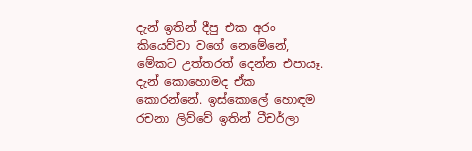දැන් ඉතින් දීපු එක අරං කියෙව්වා වගේ නෙමේනේ, මේකට උත්තරත් දෙන්න එපායෑ. දැන් කොහොමද ඒක කොරන්නේ. ඉස්කොලේ හොඳම රචනා ලිව්වේ ඉතින් ටීචර්ලා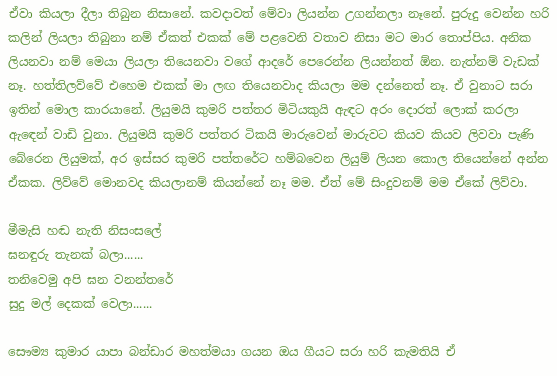ඒවා කියලා දීලා තිබුන නිසානේ. කවදාවත් මේවා ලියන්න උගන්නලා නෑනේ. පුරුදු වෙන්න හරි කලින් ලියලා තිබුනා නම් ඒකත් එකක් මේ පළවෙනි වතාව නිසා මට මාර තොප්පිය. අනික ලියනවා නම් මෙයා ලියලා තියෙනවා වගේ ආදරේ පෙරෙන්න ලියන්නත් ඕන. නැත්නම් වැඩක් නෑ. හත්තිලව්වේ එහෙම එකක් මා ලඟ තියෙනවාද කියලා මම දන්නෙත් නෑ. ඒ වුනාට සරා ඉතින් මොල කාරයානේ. ලියුමයි කුමරි පත්තර මිටියකුයි ඇඳට අරං දොරත් ලොක් කරලා ඇ‍ඳෙන් වාඩි වුනා. ලියුමයි කුමරි පත්තර ටිකයි මාරුවෙන් මාරුවට කියව කියව ලිවවා පැණි බේරෙන ලියුමක්, අර ඉස්සර කුමරි පත්තරේට හම්බවෙන ලියුම් ලියන කොල තියෙන්නේ අන්න ඒකක. ලිව්වේ මොනවද කියලානම් කියන්නේ නෑ මම. ඒත් මේ සිංදුවනම් මම ඒකේ ලිව්වා.

මීමැසි හඬ නැති නිසංසලේ
ඝනඳුරු තැනක් බලා......
තනිවෙමු අපි ඝන වනන්තරේ
සුදු මල් දෙකක් වෙලා......

සෞම්‍ය කුමාර යාපා බන්ඩාර මහත්මයා ගයන ඔය ගීයට සරා හරි කැමතියි ඒ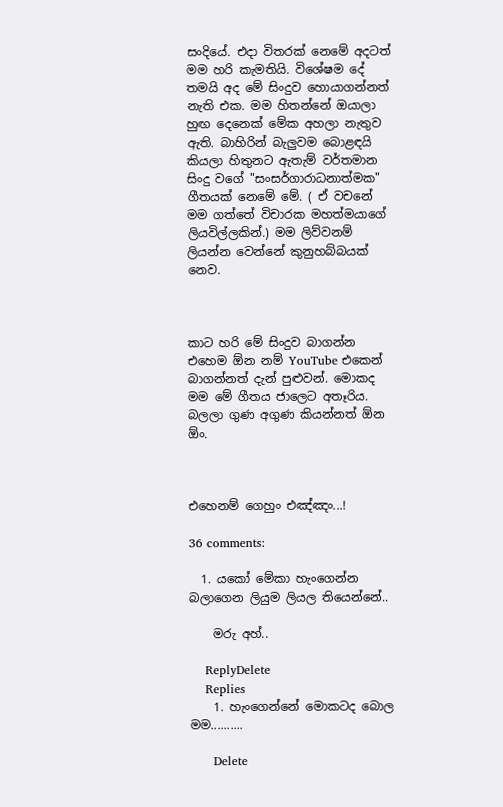සංදියේ. එදා විතරක් නෙමේ අදටත් මම හරි කැමතියි. විශේෂම දේ තමයි අද මේ සිංදුව හොයාගන්නත් නැති එක. මම හිතන්නේ ඔයාලා හුඟ දෙනෙක් මේක අහලා නැතුව ඇති. බාහිරින් බැලුවම බොළඳයි කියලා හිතුනට ඇතැම් වර්තමාන සිංදු වගේ "සංසර්ගාරාධනාත්මක" ගීතයක් නෙමේ මේ. ( ඒ වචනේ මම ගත්තේ විචාරක මහත්මයාගේ ලියවිල්ලකින්.) මම ලිව්වනම් ලියන්න වෙන්නේ කුනුහබ්බයක් නෙව.



කාට හරි මේ සිංදුව බාගන්න එහෙම ඕන නම් YouTube එකෙන් බාගන්නත් දැන් පුළුවන්. මොකද මම මේ ගීතය ජාලෙට අතෑරිය. බලලා ගුණ අගුණ කියන්නත් ඕන ඕං.



එහෙනම් ගෙහුං එඤ්ඤං...!

36 comments:

  1. යකෝ මේකා හැංගෙන්න බලාගෙන ලියුම ලියල තියෙන්නේ..

    මරු අහ්..

    ReplyDelete
    Replies
    1. හැංගෙන්නේ මොකටද බොල මම..........

      Delete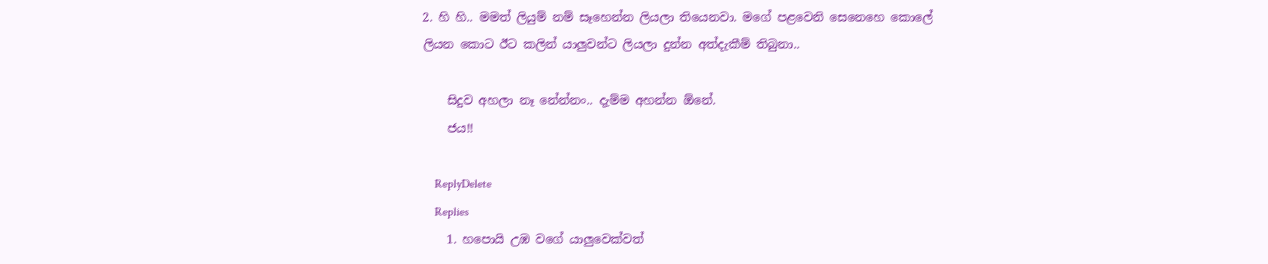2. හි හි.. මමත් ලියුම් නම් සෑහෙන්න ලියලා තියෙනවා. මගේ පළවෙනි සෙනෙහෙ කොලේ ලියන කොට ඊට කලින් යාලුවන්ට ලියලා දුන්න අත්දැකීම් තිබුනා..

    සිදුව අහලා නෑ නේන්නං.. දැම්ම අහන්න ඕනේ.
    ජය!!

    ReplyDelete
    Replies
    1. හපොයි උඹ වගේ යාලුවෙක්වත්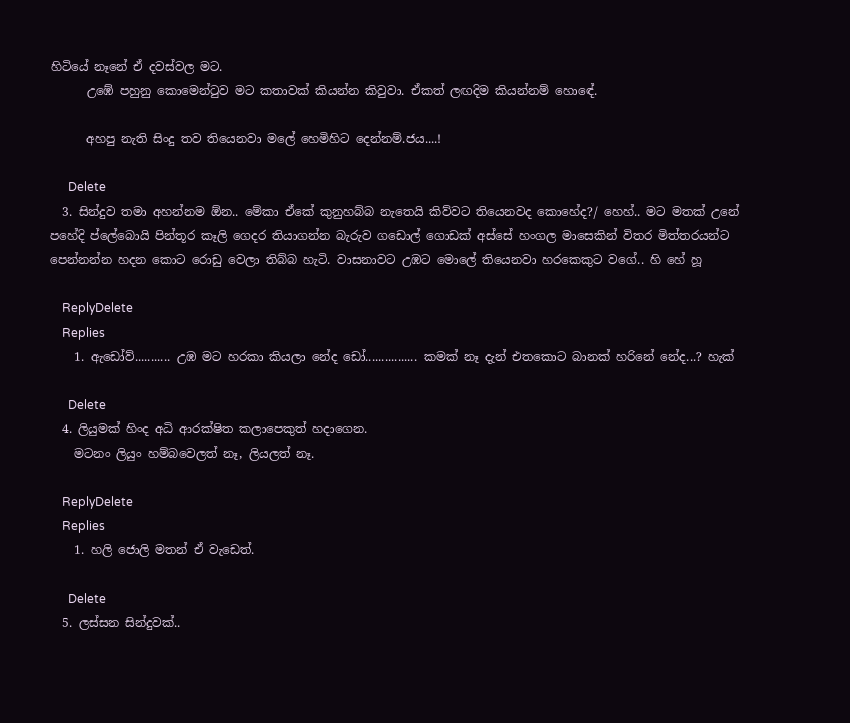හිටියේ නෑනේ ඒ දවස්වල මට.
      උඹේ පහුනු කොමෙන්‍ටුව මට කතාවක් කියන්න කිවුවා. ඒකත් ලඟදිම කියන්නම් හොඳේ.

      අහපු නැති සිංදු තව තියෙනවා මලේ හෙමිහිට දෙන්නම්.ජය....!

      Delete
  3. සින්දුව තමා අහන්නම ඕන.. මේකා ඒකේ කුනුහබ්බ නැතෙයි කිව්වට තියෙනවද කොහේද?/ හෙහ්.. මට මතක් උනේ පහේදි ප්ලේබොයි පින්තූර කෑලි ගෙදර තියාගන්න බැරුව ගඩොල් ගොඩක් අස්සේ හංගල මාසෙකින් විතර මිත්තරයන්ට පෙන්නන්න හදන කොට රොඩු වෙලා තිබ්බ හැටි. වාසනාවට උඹට මොලේ තියෙනවා හරකෙකුට වගේ.. හි හේ හූ

    ReplyDelete
    Replies
    1. ඇඩෝව්........... උඹ මට හරකා කියලා නේද ඩෝ................ කමක් නෑ දැන් එතකොට බානක් හරිනේ නේද...? හැක්

      Delete
  4. ලියුමක් හිංද අධි ආරක්ෂිත කලාපෙකුත් හදාගෙන.
    මටනං ලියුං හම්බවෙලත් නෑ, ලියලත් නෑ.

    ReplyDelete
    Replies
    1. හලි ජොලි මතන් ඒ වැඩෙත්.

      Delete
  5. ලස්සන සින්දුවක්..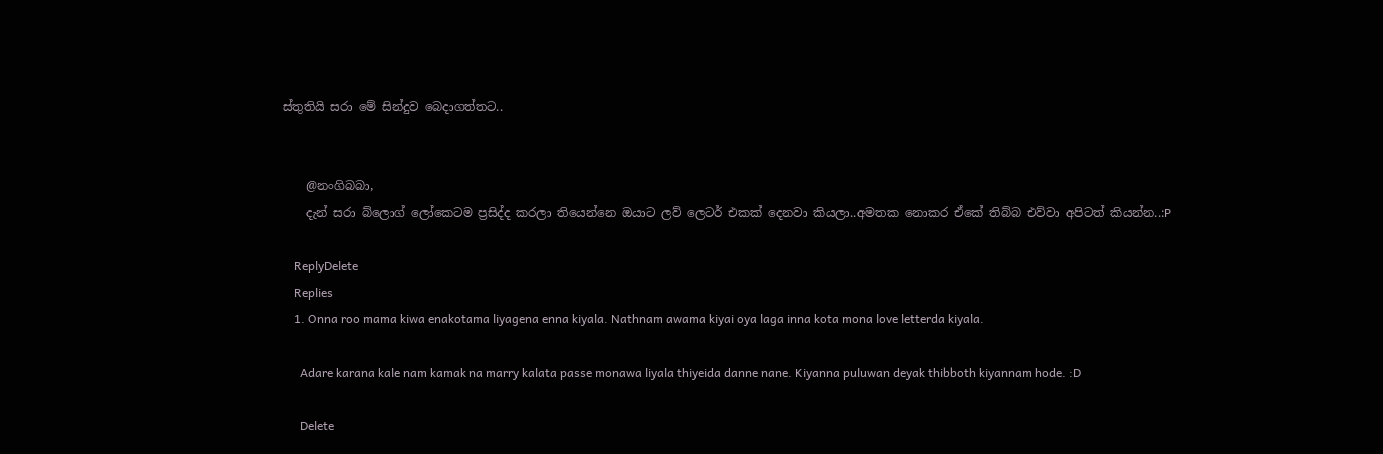ස්තුතියි සරා මේ සින්දුව බෙදාගත්තට..


    @නංගිබබා,
    දැන් සරා බ්ලොග් ලෝකෙටම ප්‍රසිද්ද කරලා තියෙන්නෙ ඔයාට ලව් ලෙටර් එකක් දෙනවා කියලා..අමතක නොකර ඒකේ තිබ්බ එව්වා අපිටත් කියන්න..:P

    ReplyDelete
    Replies
    1. Onna roo mama kiwa enakotama liyagena enna kiyala. Nathnam awama kiyai oya laga inna kota mona love letterda kiyala.

      Adare karana kale nam kamak na marry kalata passe monawa liyala thiyeida danne nane. Kiyanna puluwan deyak thibboth kiyannam hode. :D

      Delete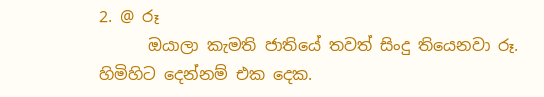2. @ රූ
      ඔයාලා කැමති ජාතියේ තවත් සිංදු තියෙනවා රූ. හිමිහිට දෙන්නම් එක දෙක.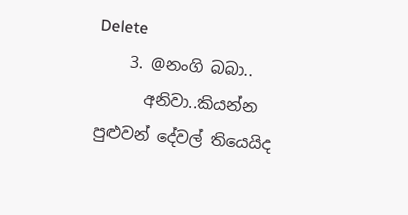Delete
    3. @නංගි බබා..
      අනිවා..කියන්න පුළුවන් දේවල් තියෙයිද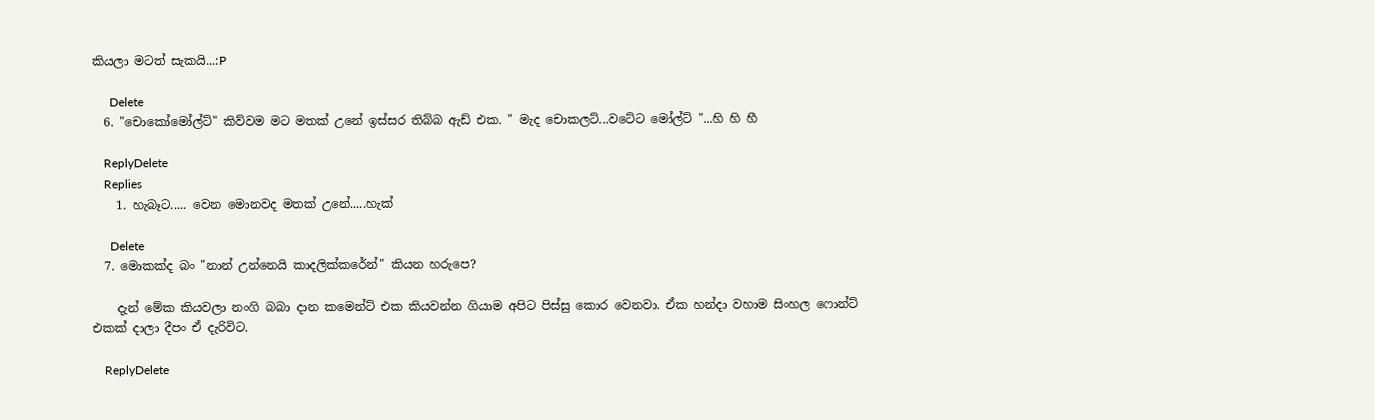කියලා මටත් සැකයි...:P

      Delete
  6. "චොකෝමෝල්ට්" කිව්වම මට මතක් උනේ ඉස්සර තිබ්බ ඇඩ් එක. " මැද චොකලට්...වටේට මෝල්ට් "...හි හි හී

    ReplyDelete
    Replies
    1. හැබෑට..... වෙන මොනවද මතක් උනේ.....හැක්

      Delete
  7. මොකක්ද බං "නාන් උන්නෙයි කාදලික්කරේන්" කියන හරුපෙ?

    දැන් මේක කියවලා නංගි බබා දාන කමෙන්ට් එක කියවන්න ගියාම අපිට පිස්සු කොර වෙනවා. ඒක හන්දා වහාම සිංහල ෆොන්ට් එකක් දාලා දීපං ඒ දැරිවිට.

    ReplyDelete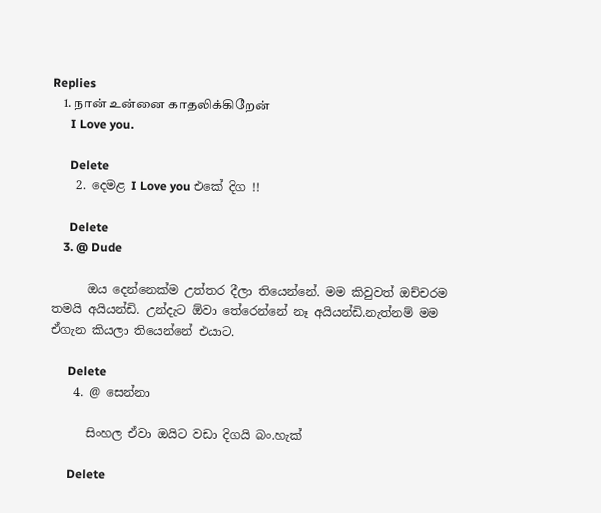Replies
    1. நான் உன்னை காதலிக்கிறேன்
      I Love you.

      Delete
    2. දෙමළ I Love you එකේ දිග !!

      Delete
    3. @ Dude

      ඔය දෙන්නෙක්ම උත්තර දීලා තියෙන්නේ. මම කිවුවත් ඔච්චරම තමයි අයියන්ඩි. උන්දැට ඕවා තේරෙන්නේ නෑ අයියන්ඩි.නැත්නම් මම ඒගැන කියලා තියෙන්නේ එයාට.

      Delete
    4. @ සෙන්නා

      සිංහල ඒවා ඔයිට වඩා දිගයි බං.හැක්

      Delete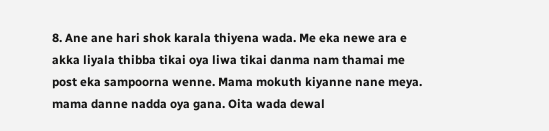8. Ane ane hari shok karala thiyena wada. Me eka newe ara e akka liyala thibba tikai oya liwa tikai danma nam thamai me post eka sampoorna wenne. Mama mokuth kiyanne nane meya. mama danne nadda oya gana. Oita wada dewal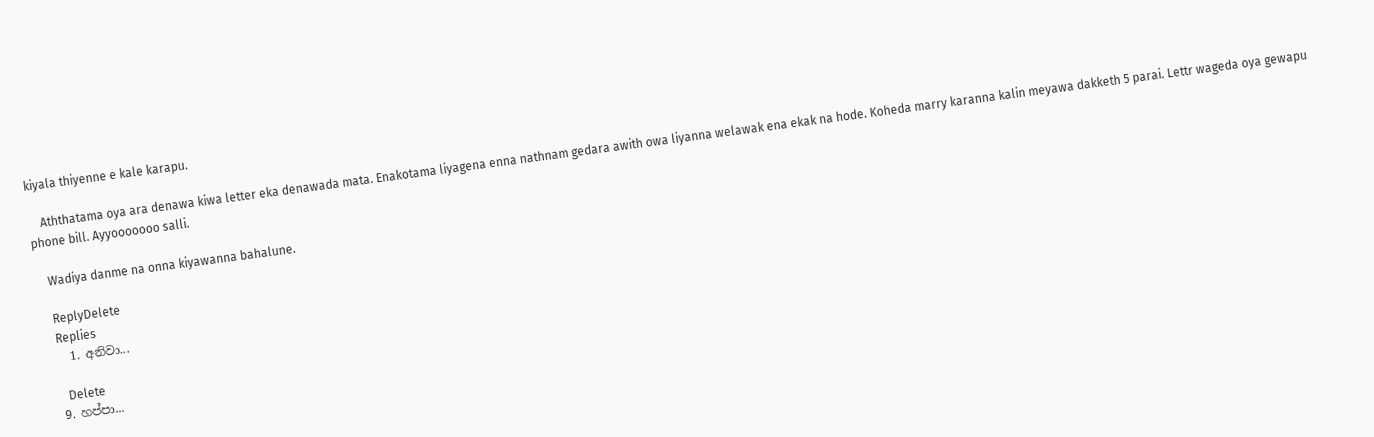kiyala thiyenne e kale karapu.

    Aththatama oya ara denawa kiwa letter eka denawada mata. Enakotama liyagena enna nathnam gedara awith owa liyanna welawak ena ekak na hode. Koheda marry karanna kalin meyawa dakketh 5 parai. Lettr wageda oya gewapu phone bill. Ayyooooooo salli.

    Wadiya danme na onna kiyawanna bahalune.

    ReplyDelete
    Replies
    1. අනිවා...

      Delete
  9. හප්පා...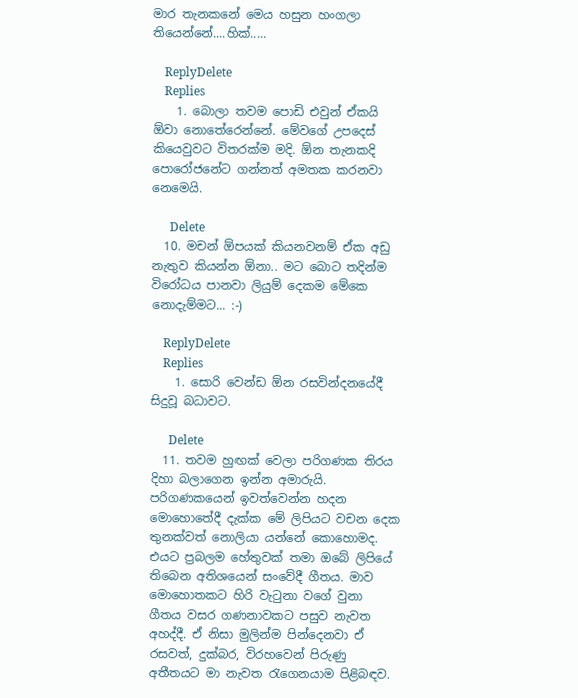මාර තැනකනේ මෙය හසුන හංගලා තියෙන්නේ....හික්.....

    ReplyDelete
    Replies
    1. බොලා තවම පොඩි එවුන් ඒකයි ඕවා නොතේරෙන්නේ. මේවගේ උපදෙස් කියෙවුවට විතරක්ම මදි. ඕන තැනකදි පොරෝජනේට ගන්නත් අමතක කරනවා නෙමෙයි.

      Delete
  10. මචන් ඕපයක් කියනවනම් ඒක අඩු නැතුව කියන්න ඕනා.. මට බොට තදින්ම විරෝධය පානවා ලියුම් දෙකම මේකෙ නොදැම්මට... :-)

    ReplyDelete
    Replies
    1. සොරි වෙන්ඩ ඕන රසවින්දනයේදී සිදුවූ බධාවට.

      Delete
  11. තවම හුඟක් වෙලා පරිගණක තිරය දිහා බලාගෙන ඉන්න අමාරුයි. පරිගණකයෙන් ඉවත්වෙන්න හදන මොහොතේදී දැක්ක මේ ලිපියට වචන දෙක තුනක්වත් නොලියා යන්නේ කොහොමද. එයට ප්‍රබලම හේතුවක් තමා ඔබේ ලිපියේ තිබෙන අතිශයෙන් සංවේදී ගීතය. මාව මොහොතකට හිරි වැටුනා වගේ වුනා ගීතය වසර ගණනාවකට පසුව නැවත අහද්දී. ඒ නිසා මුලින්ම පින්දෙනවා ඒ රසවත්, දුක්බර, විරහවෙන් පිරුණු අතීතයට මා නැවත රැගෙනයාම පිළිබඳව.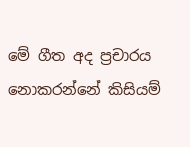මේ ගීත අද ප්‍රචාරය නොකරන්නේ කිසියම්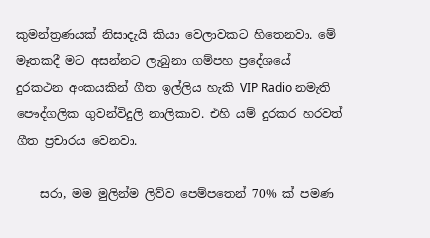කුමන්ත්‍රණයක් නිසාදැයි කියා වෙලාවකට හිතෙනවා. මේ මෑතකදී මට අසන්නට ලැබුනා ගම්පහ ප්‍රදේශයේ දුරකථන අංකයකින් ගීත ඉල්ලිය හැකි VIP Radio නමැති පෞද්ගලික ගුවන්විදුලි නාලිකාව. එහි යම් දුරකර හරවත් ගීත ප්‍රචාරය වෙනවා.

    සරා, මම මුලින්ම ලිව්ව පෙම්පතෙන් 70% ක් පමණ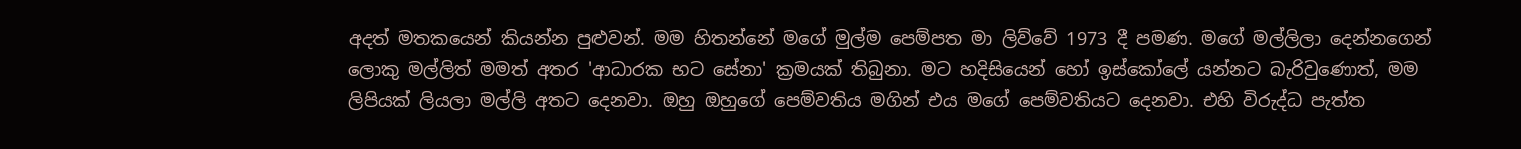අදත් මතකයෙන් කියන්න පුළුවන්. මම හිතන්නේ මගේ මුල්ම පෙම්පත මා ලිව්වේ 1973 දී පමණ. මගේ මල්ලිලා දෙන්නගෙන් ලොකු මල්ලිත් මමත් අතර 'ආධාරක භට සේනා' ක්‍රමයක් තිබුනා. මට හදිසියෙන් හෝ ඉස්කෝලේ යන්නට බැරිවුණොත්, මම ලිපියක් ලියලා මල්ලි අතට දෙනවා. ඔහු ඔහුගේ පෙම්වතිය මගින් එය මගේ පෙම්වතියට දෙනවා. එහි විරුද්ධ පැත්ත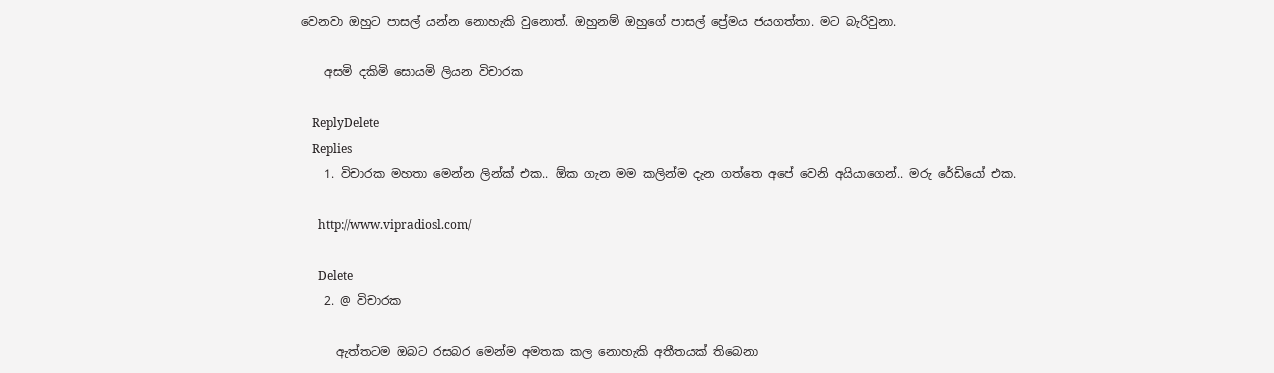වෙනවා ඔහුට පාසල් යන්න නොහැකි වුනොත්. ඔහුනම් ඔහුගේ පාසල් ප්‍රේමය ජයගත්තා. මට බැරිවුනා.

    අසමි දකිමි සොයමි ලියන විචාරක

    ReplyDelete
    Replies
    1. විචාරක මහතා මෙන්න ලින්ක් එක.. ඕක ගැන මම කලින්ම දැන ගත්තෙ අපේ වෙනි අයියාගෙන්.. මරු රේඩියෝ එක.

      http://www.vipradiosl.com/

      Delete
    2. @ විචාරක

      ඇත්තටම ඔබට රසබර මෙන්ම අමතක කල නොහැකි අතීතයක් තිබෙනා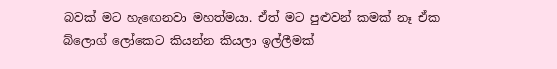බවක් මට හැ‍ඟෙනවා මහත්මයා. ඒත් මට පුළුවන් කමක් නෑ ඒක බ්ලොග් ලෝකෙට කියන්න කියලා ඉල්ලීමක්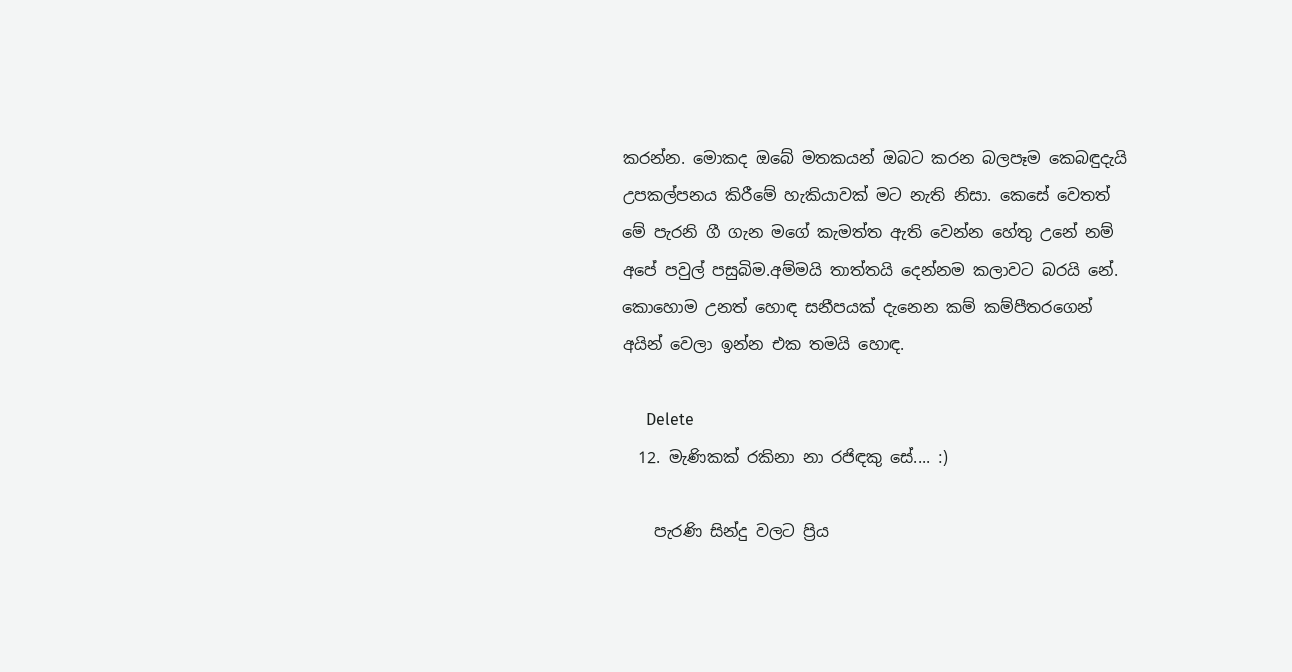කරන්න. මොකද ඔබේ මතකයන් ඔබට කරන බලපෑම කෙබඳුදැයි උපකල්පනය කිරීමේ හැකියාවක් මට නැති නිසා. කෙසේ වෙතත් මේ පැරනි ගී ගැන මගේ කැමත්ත ඇති වෙන්න හේතු උනේ නම් අපේ පවුල් පසුබිම.අම්මයි තාත්තයි දෙන්නම කලාවට බරයි නේ. කොහොම උනත් හොඳ සනීපයක් දැනෙන කම් කම්පීතරගෙන් අයින් වෙලා ඉන්න එක තමයි හොඳ.

      Delete
  12. මැණිකක් රකිනා නා රජිඳකු සේ.... :)

    පැරණි සින්දු වලට ප්‍රිය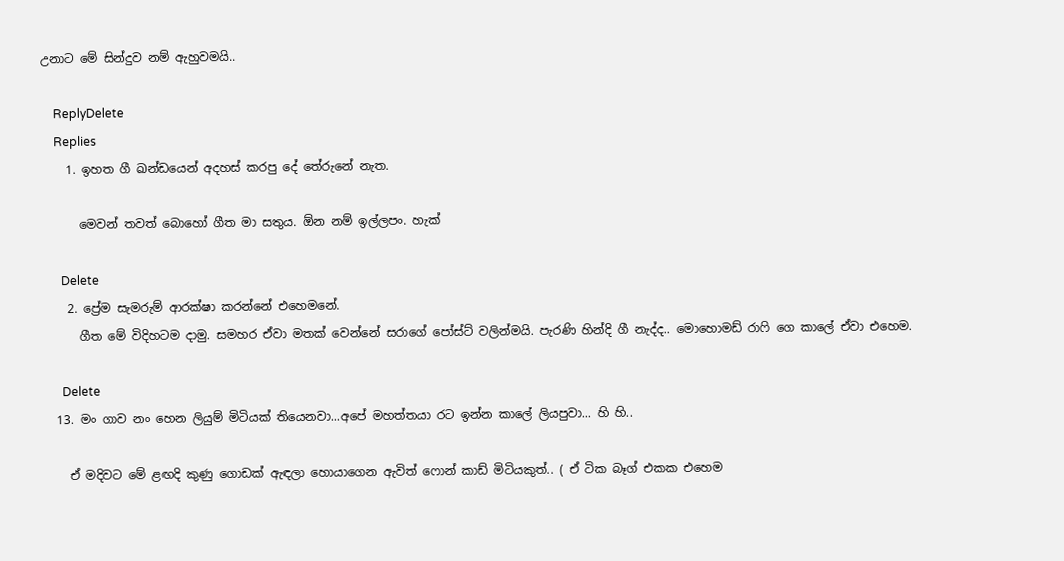උනාට මේ සින්දුව නම් ඇහුවමයි..

    ReplyDelete
    Replies
    1. ඉහත ගී ඛන්ඩයෙන් අදහස් කරපු දේ තේරුනේ නැත.

      මෙවන් තවත් බොහෝ ගීත මා සතුය. ඕන නම් ඉල්ලපං. හැක්

      Delete
    2. ප්‍රේම සැමරුම් ආරක්ෂා කරන්නේ එහෙමනේ.
      ගීත මේ විදිහටම දාමු. සමහර ඒවා මතක් වෙන්නේ සරාගේ පෝස්ට් වලින්මයි. පැරණි හින්දි ගී නැද්ද.. මොහොමඩ් රාෆි ගෙ කාලේ ඒවා එහෙම.

      Delete
  13. මං ගාව නං හෙන ලියුම් මිටියක් තියෙනවා...අපේ මහත්තයා රට ඉන්න කාලේ ලියපුවා... හි හි..

    ඒ මදිවට මේ ළඟදි කුණු ගොඩක් ඇඳලා හොයාගෙන ඇවිත් ෆොන් කාඩ් මිටියකුත්.. ( ඒ ටික බෑග් එකක එහෙම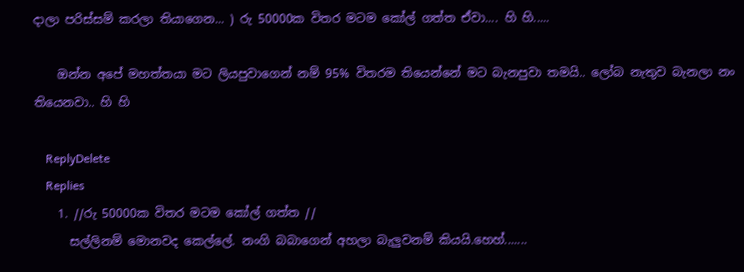දාලා පරිස්සම් කරලා තියාගෙන... ) රු 50000ක විතර මටම කෝල් ගත්ත ඒවා.... හි හි.....

    ඔන්න අපේ මහත්තයා මට ලියපුවාගෙන් නම් 95% විතරම තියෙන්නේ මට බැනපුවා තමයි.. ලෝබ නැතුව බැනලා නං තියෙනවා.. හි හි

    ReplyDelete
    Replies
    1. //රු 50000ක විතර මටම කෝල් ගත්ත //
      සල්ලිනම් මොනවද කෙල්ලේ. නංගි බබාගෙන් අහලා බැලුවනම් කියයි.හෙහ්.......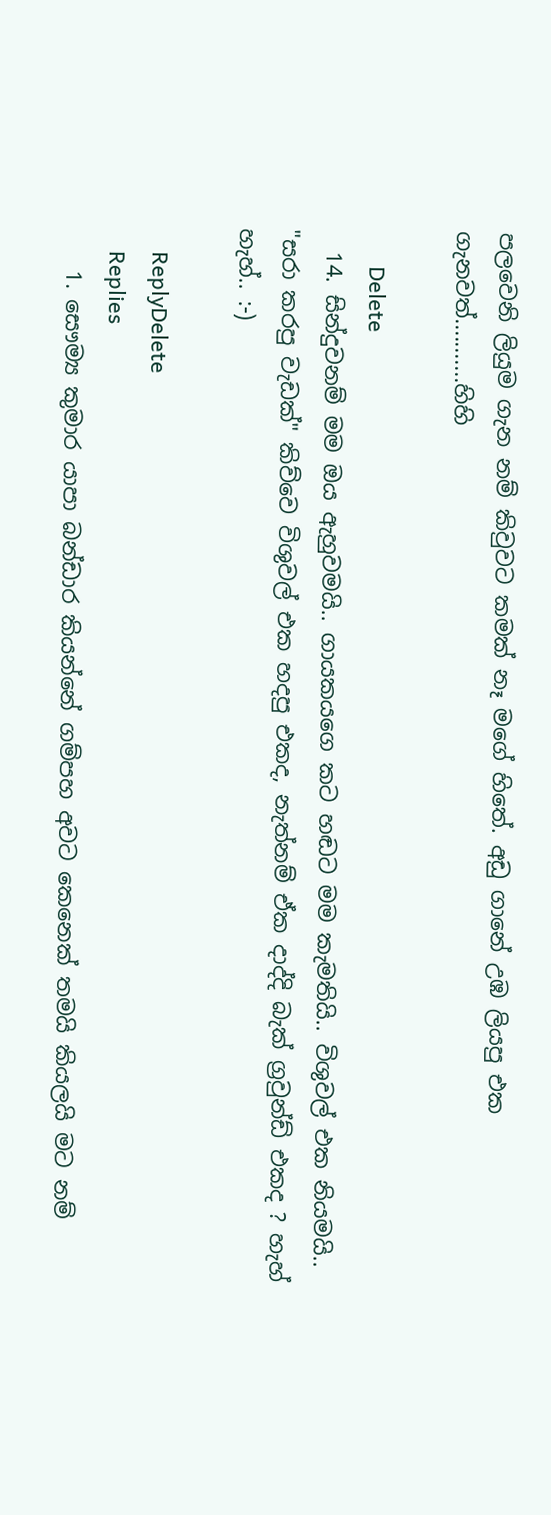පලවෙනි ලියුම ගැන නම් කිවුවට කමක් නෑ මගේ හිතේ. අඩු ගානේ උඹ ලියපු එක ගැනවත්...........හිහි

      Delete
  14. සින්දුවනම් මම ඔය ඇහුවමයි.. ගායකයගෙ කට හඬට මම කැමතියි.. විශුවල් එක නියමයි.. "සරා කරපු වැඩක්" කිව්වෙ විශුවල් එක හදපු එකද, නැත්නම් ඒක දාද්දි බැක් ග්‍රවුන්ඩ් එකද ? හැහ් හැහ්.. :-)

    ReplyDelete
    Replies
    1. සෞම්‍ය කුමාර යාපා බන්ඩාර කියන්නේ ගම්පහ අවට කෙනෙක් තමයි කියලයි මට නම්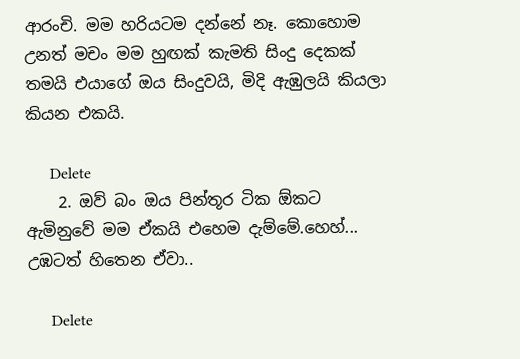ආරංචි. මම හරියටම දන්නේ නෑ. කොහොම උනත් මචං මම හුඟක් කැමති සිංදු දෙකක් තමයි එයාගේ ඔය සිංදුවයි, මිදි ඇඹුලයි කියලා කියන එකයි.

      Delete
    2. ඔව් බං ඔය පින්තූර ටික ඕකට ඇමිනුවේ මම ඒකයි එහෙම දැම්මේ.හෙහ්... උඹටත් හිතෙන ඒවා..

      Delete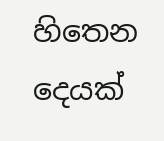හිතෙන දෙයක්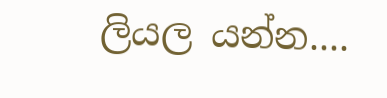ලියල යන්න....